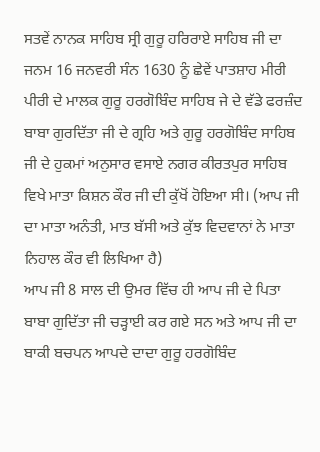ਸਤਵੇਂ ਨਾਨਕ ਸਾਹਿਬ ਸ੍ਰੀ ਗੁਰੂ ਹਰਿਰਾਏ ਸਾਹਿਬ ਜੀ ਦਾ ਜਨਮ 16 ਜਨਵਰੀ ਸੰਨ 1630 ਨੂੰ ਛੇਵੇਂ ਪਾਤਸ਼ਾਹ ਮੀਰੀ ਪੀਰੀ ਦੇ ਮਾਲਕ ਗੁਰੂ ਹਰਗੋਬਿੰਦ ਸਾਹਿਬ ਜੇ ਦੇ ਵੱਡੇ ਫਰਜ਼ੰਦ ਬਾਬਾ ਗੁਰਦਿੱਤਾ ਜੀ ਦੇ ਗ੍ਰਹਿ ਅਤੇ ਗੁਰੂ ਹਰਗੋਬਿੰਦ ਸਾਹਿਬ ਜੀ ਦੇ ਹੁਕਮਾਂ ਅਨੁਸਾਰ ਵਸਾਏ ਨਗਰ ਕੀਰਤਪੁਰ ਸਾਹਿਬ ਵਿਖੇ ਮਾਤਾ ਕਿਸ਼ਨ ਕੌਰ ਜੀ ਦੀ ਕੁੱਖੋਂ ਹੋਇਆ ਸੀ। (ਆਪ ਜੀ ਦਾ ਮਾਤਾ ਅਨੰਤੀ, ਮਾਤ ਬੱਸੀ ਅਤੇ ਕੁੱਝ ਵਿਦਵਾਨਾਂ ਨੇ ਮਾਤਾ ਨਿਹਾਲ ਕੌਰ ਵੀ ਲਿਖਿਆ ਹੈ)
ਆਪ ਜੀ 8 ਸਾਲ ਦੀ ਉਮਰ ਵਿੱਚ ਹੀ ਆਪ ਜੀ ਦੇ ਪਿਤਾ ਬਾਬਾ ਗੁਦਿੱਤਾ ਜੀ ਚੜ੍ਹਾਈ ਕਰ ਗਏ ਸਨ ਅਤੇ ਆਪ ਜੀ ਦਾ ਬਾਕੀ ਬਚਪਨ ਆਪਦੇ ਦਾਦਾ ਗੁਰੂ ਹਰਗੋਬਿੰਦ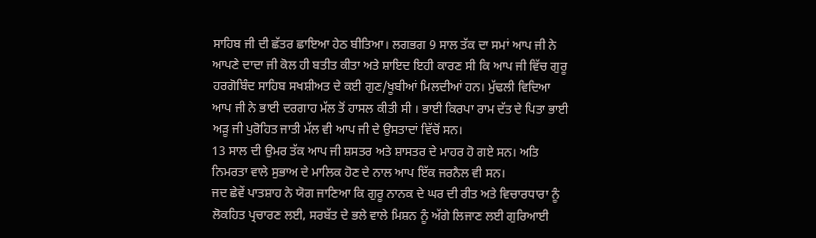ਸਾਹਿਬ ਜੀ ਦੀ ਛੱਤਰ ਛਾਇਆ ਹੇਠ ਬੀਤਿਆ। ਲਗਭਗ 9 ਸਾਲ ਤੱਕ ਦਾ ਸਮਾਂ ਆਪ ਜੀ ਨੇ ਆਪਣੇ ਦਾਦਾ ਜੀ ਕੋਲ ਹੀ ਬਤੀਤ ਕੀਤਾ ਅਤੇ ਸ਼ਾਇਦ ਇਹੀ ਕਾਰਣ ਸੀ ਕਿ ਆਪ ਜੀ ਵਿੱਚ ਗੁਰੂ ਹਰਗੋਬਿੰਦ ਸਾਹਿਬ ਸਖਸ਼ੀਅਤ ਦੇ ਕਈ ਗੁਣ/ਖੂਬੀਆਂ ਮਿਲਦੀਆਂ ਹਨ। ਮੁੱਢਲੀ ਵਿਦਿਆ ਆਪ ਜੀ ਨੇ ਭਾਈ ਦਰਗਾਹ ਮੱਲ ਤੋਂ ਹਾਸਲ ਕੀਤੀ ਸੀ । ਭਾਈ ਕਿਰਪਾ ਰਾਮ ਦੱਤ ਦੇ ਪਿਤਾ ਭਾਈ ਅੜੂ ਜੀ ਪੁਰੋਹਿਤ ਜਾਤੀ ਮੱਲ ਵੀ ਆਪ ਜੀ ਦੇ ਉਸਤਾਦਾਂ ਵਿੱਚੋਂ ਸਨ।
13 ਸਾਲ ਦੀ ਉਮਰ ਤੱਕ ਆਪ ਜੀ ਸ਼ਸਤਰ ਅਤੇ ਸ਼ਾਸਤਰ ਦੇ ਮਾਹਰ ਹੋ ਗਏ ਸਨ। ਅਤਿ ਨਿਮਰਤਾ ਵਾਲੇ ਸੁਭਾਅ ਦੇ ਮਾਲਿਕ ਹੋਣ ਦੇ ਨਾਲ ਆਪ ਇੱਕ ਜਰਨੈਲ ਵੀ ਸਨ।
ਜਦ ਛੇਵੇਂ ਪਾਤਸ਼ਾਹ ਨੇ ਯੋਗ ਜਾਣਿਆ ਕਿ ਗੁਰੂ ਨਾਨਕ ਦੇ ਘਰ ਦੀ ਰੀਤ ਅਤੇ ਵਿਚਾਰਧਾਰਾ ਨੂੰ ਲੋਕਹਿਤ ਪ੍ਰਚਾਰਣ ਲਈ, ਸਰਬੱਤ ਦੇ ਭਲੇ ਵਾਲੇ ਮਿਸ਼ਨ ਨੂੰ ਅੱਗੇ ਲਿਜਾਣ ਲਈ ਗੁਰਿਆਈ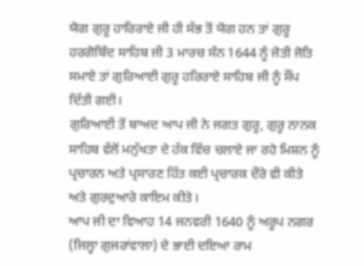ਯੋਗ ਗੁਰੂ ਹਾਰਿਰਾਏ ਜੀ ਹੀ ਸੱਭ ਤੋਂ ਯੋਗ ਹਨ ਤਾਂ ਗੁਰੂ ਹਰਗੋਬਿੰਦ ਸਾਹਿਬ ਜੀ 3 ਮਾਰਚ ਸੰਨ 1644 ਨੂੰ ਜੋਤੀ ਜੋਤਿ ਸਮਾਏ ਤਾਂ ਗੁਰਿਆਈ ਗੁਰੂ ਹਰਿਰਾਏ ਸਾਹਿਬ ਜੀ ਨੂੰ ਸੌਂਪ ਦਿੱਤੀ ਗਈ।
ਗੁਰਿਆਈ ਤੋਂ ਬਾਅਦ ਆਪ ਜੀ ਨੇ ਜਗਤ ਗੁਰੂ, ਗੁਰੂ ਨਾਨਕ ਸਾਹਿਬ ਵੱਲੋਂ ਮਨੁੱਖਤਾ ਦੇ ਹੱਕ ਵਿੱਚ ਚਲਾਏ ਜਾ ਰਹੇ ਮਿਸ਼ਨ ਨੂੰ ਪ੍ਰਚਾਰਨ ਅਤੇ ਪ੍ਰਸਾਰਣ ਹਿੱਤ ਕਈ ਪ੍ਰਚਾਰਕ ਦੌਰੇ ਵੀ ਕੀਤੇ ਅਤੇ ਗੁਰਦੁਆਰੇ ਕਾਇਮ ਕੀਤੇ।
ਆਪ ਜੀ ਦਾ ਵਿਆਹ 14 ਜਨਵਰੀ 1640 ਨੂੰ ਅਰੂਪ ਨਗਰ (ਜਿਲ੍ਹਾ ਗੁਜਰਾਂਵਾਲਾ) ਦੇ ਭਾਈ ਦਇਆ ਰਾਮ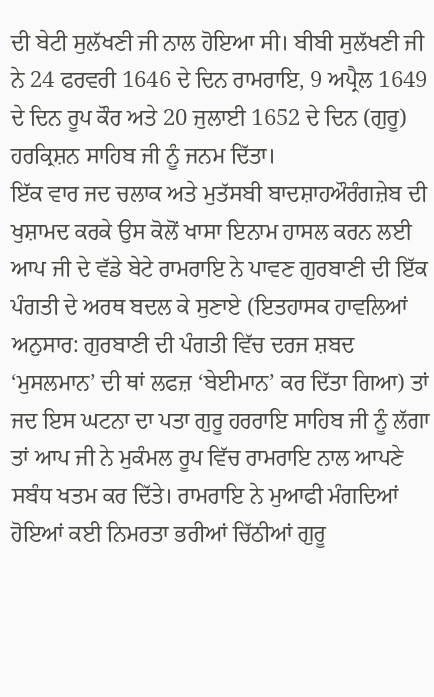ਦੀ ਬੇਟੀ ਸੁਲੱਖਣੀ ਜੀ ਨਾਲ ਹੋਇਆ ਸੀ। ਬੀਬੀ ਸੁਲੱਖਣੀ ਜੀ ਨੇ 24 ਫਰਵਰੀ 1646 ਦੇ ਦਿਨ ਰਾਮਰਾਇ, 9 ਅਪ੍ਰੈਲ 1649 ਦੇ ਦਿਨ ਰੂਪ ਕੌਰ ਅਤੇ 20 ਜੁਲਾਈ 1652 ਦੇ ਦਿਨ (ਗੁਰੂ) ਹਰਕ੍ਰਿਸ਼ਨ ਸਾਹਿਬ ਜੀ ਨੂੰ ਜਨਮ ਦਿੱਤਾ।
ਇੱਕ ਵਾਰ ਜਦ ਚਲਾਕ ਅਤੇ ਮੁਤੱਸਬੀ ਬਾਦਸ਼ਾਹਔਰੰਗਜ਼ੇਬ ਦੀ ਖੁਸ਼ਾਮਦ ਕਰਕੇ ਉਸ ਕੋਲੋਂ ਖਾਸਾ ਇਨਾਮ ਹਾਸਲ ਕਰਨ ਲਈ ਆਪ ਜੀ ਦੇ ਵੱਡੇ ਬੇਟੇ ਰਾਮਰਾਇ ਨੇ ਪਾਵਣ ਗੁਰਬਾਣੀ ਦੀ ਇੱਕ ਪੰਗਤੀ ਦੇ ਅਰਥ ਬਦਲ ਕੇ ਸੁਣਾਏ (ਇਤਹਾਸਕ ਹਾਵਲਿਆਂ ਅਨੁਸਾਰ: ਗੁਰਬਾਣੀ ਦੀ ਪੰਗਤੀ ਵਿੱਚ ਦਰਜ ਸ਼ਬਦ ‘ਮੁਸਲਮਾਨ’ ਦੀ ਥਾਂ ਲਫਜ਼ ‘ਬੇਈਮਾਨ’ ਕਰ ਦਿੱਤਾ ਗਿਆ) ਤਾਂ ਜਦ ਇਸ ਘਟਨਾ ਦਾ ਪਤਾ ਗੁਰੂ ਹਰਰਾਇ ਸਾਹਿਬ ਜੀ ਨੂੰ ਲੱਗਾ ਤਾਂ ਆਪ ਜੀ ਨੇ ਮੁਕੰਮਲ ਰੂਪ ਵਿੱਚ ਰਾਮਰਾਇ ਨਾਲ ਆਪਣੇ ਸਬੰਧ ਖਤਮ ਕਰ ਦਿੱਤੇ। ਰਾਮਰਾਇ ਨੇ ਮੁਆਫੀ ਮੰਗਦਿਆਂ ਹੋਇਆਂ ਕਈ ਨਿਮਰਤਾ ਭਰੀਆਂ ਚਿੱਠੀਆਂ ਗੁਰੂ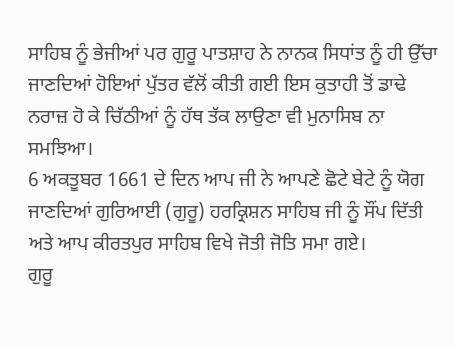ਸਾਹਿਬ ਨੂੰ ਭੇਜੀਆਂ ਪਰ ਗੁਰੂ ਪਾਤਸ਼ਾਹ ਨੇ ਨਾਨਕ ਸਿਧਾਂਤ ਨੂੰ ਹੀ ਉੱਚਾ ਜਾਣਦਿਆਂ ਹੋਇਆਂ ਪੁੱਤਰ ਵੱਲੋਂ ਕੀਤੀ ਗਈ ਇਸ ਕੁਤਾਹੀ ਤੋਂ ਡਾਢੇ ਨਰਾਜ਼ ਹੋ ਕੇ ਚਿੱਠੀਆਂ ਨੂੰ ਹੱਥ ਤੱਕ ਲਾਉਣਾ ਵੀ ਮੁਨਾਸਿਬ ਨਾ ਸਮਝਿਆ।
6 ਅਕਤੂਬਰ 1661 ਦੇ ਦਿਨ ਆਪ ਜੀ ਨੇ ਆਪਣੇ ਛੋਟੇ ਬੇਟੇ ਨੂੰ ਯੋਗ ਜਾਣਦਿਆਂ ਗੁਰਿਆਈ (ਗੁਰੂ) ਹਰਕ੍ਰਿਸ਼ਨ ਸਾਹਿਬ ਜੀ ਨੂੰ ਸੌਂਪ ਦਿੱਤੀ ਅਤੇ ਆਪ ਕੀਰਤਪੁਰ ਸਾਹਿਬ ਵਿਖੇ ਜੋਤੀ ਜੋਤਿ ਸਮਾ ਗਏ।
ਗੁਰੂ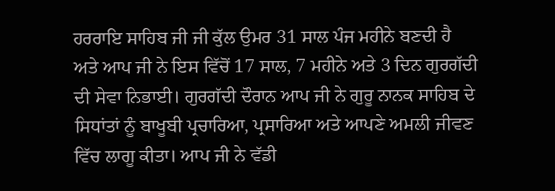ਹਰਰਾਇ ਸਾਹਿਬ ਜੀ ਜੀ ਕੁੱਲ ਉਮਰ 31 ਸਾਲ ਪੰਜ ਮਹੀਨੇ ਬਣਦੀ ਹੈ ਅਤੇ ਆਪ ਜੀ ਨੇ ਇਸ ਵਿੱਚੋਂ 17 ਸਾਲ, 7 ਮਹੀਨੇ ਅਤੇ 3 ਦਿਨ ਗੁਰਗੱਦੀ ਦੀ ਸੇਵਾ ਨਿਭਾਈ। ਗੁਰਗੱਦੀ ਦੌਰਾਨ ਆਪ ਜੀ ਨੇ ਗੁਰੂ ਨਾਨਕ ਸਾਹਿਬ ਦੇ ਸਿਧਾਂਤਾਂ ਨੂੰ ਬਾਖੂਬੀ ਪ੍ਰਚਾਰਿਆ, ਪ੍ਰਸਾਰਿਆ ਅਤੇ ਆਪਣੇ ਅਮਲੀ ਜੀਵਣ ਵਿੱਚ ਲਾਗੂ ਕੀਤਾ। ਆਪ ਜੀ ਨੇ ਵੱਡੀ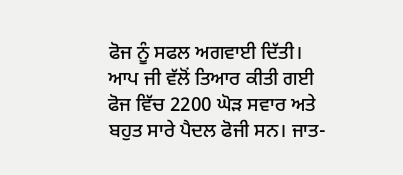ਫੋਜ ਨੂੰ ਸਫਲ ਅਗਵਾਈ ਦਿੱਤੀ। ਆਪ ਜੀ ਵੱਲੋਂ ਤਿਆਰ ਕੀਤੀ ਗਈ ਫੋਜ ਵਿੱਚ 2200 ਘੋੜ ਸਵਾਰ ਅਤੇ ਬਹੁਤ ਸਾਰੇ ਪੈਦਲ ਫੋਜੀ ਸਨ। ਜਾਤ-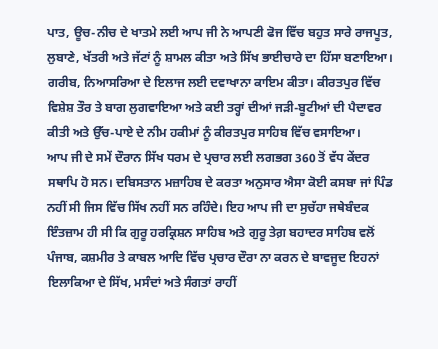ਪਾਤ, ਊਚ-ਨੀਚ ਦੇ ਖਾਤਮੇ ਲਈ ਆਪ ਜੀ ਨੇ ਆਪਣੀ ਫੋਜ ਵਿੱਚ ਬਹੁਤ ਸਾਰੇ ਰਾਜਪੂਤ, ਲੁਬਾਣੇ, ਖੱਤਰੀ ਅਤੇ ਜੱਟਾਂ ਨੂੰ ਸ਼ਾਮਲ ਕੀਤਾ ਅਤੇ ਸਿੱਖ ਭਾਈਚਾਰੇ ਦਾ ਹਿੱਸਾ ਬਣਾਇਆ। ਗਰੀਬ, ਨਿਆਸਰਿਆ ਦੇ ਇਲਾਜ ਲਈ ਦਵਾਖਾਨਾ ਕਾਇਮ ਕੀਤਾ। ਕੀਰਤਪੁਰ ਵਿੱਚ ਵਿਸ਼ੇਸ਼ ਤੌਰ ਤੇ ਬਾਗ ਲੁਗਵਾਇਆ ਅਤੇ ਕਈ ਤਰ੍ਹਾਂ ਦੀਆਂ ਜੜੀ-ਬੂਟੀਆਂ ਦੀ ਪੈਦਾਵਰ ਕੀਤੀ ਅਤੇ ਉੱਚ-ਪਾਏ ਦੇ ਨੀਮ ਹਕੀਮਾਂ ਨੂੰ ਕੀਰਤਪੁਰ ਸਾਹਿਬ ਵਿੱਚ ਵਸਾਇਆ।
ਆਪ ਜੀ ਦੇ ਸਮੇਂ ਦੌਰਾਨ ਸਿੱਖ ਧਰਮ ਦੇ ਪ੍ਰਚਾਰ ਲਈ ਲਗਭਗ 360 ਤੋਂ ਵੱਧ ਕੇਂਦਰ ਸਥਾਪਿ ਹੋ ਸਨ। ਦਬਿਸਤਾਨ ਮਜ਼ਾਹਿਬ ਦੇ ਕਰਤਾ ਅਨੁਸਾਰ ਐਸਾ ਕੋਈ ਕਸਬਾ ਜਾਂ ਪਿੰਡ ਨਹੀਂ ਸੀ ਜਿਸ ਵਿੱਚ ਸਿੱਖ ਨਹੀਂ ਸਨ ਰਹਿੰਦੇ। ਇਹ ਆਪ ਜੀ ਦਾ ਸੁਚੱਹਾ ਜਥੇਬੰਦਕ ਇੰਤਜ਼ਾਮ ਹੀ ਸੀ ਕਿ ਗੁਰੂ ਹਰਕ੍ਰਿਸ਼ਨ ਸਾਹਿਬ ਅਤੇ ਗੁਰੂ ਤੇਗ਼ ਬਹਾਦਰ ਸਾਹਿਬ ਵਲੋਂ ਪੰਜਾਬ, ਕਸ਼ਮੀਰ ਤੇ ਕਾਬਲ ਆਦਿ ਵਿੱਚ ਪ੍ਰਚਾਰ ਦੌਰਾ ਨਾ ਕਰਨ ਦੇ ਬਾਵਜੂਦ ਇਹਨਾਂ ਇਲਾਕਿਆ ਦੇ ਸਿੱਖ, ਮਸੰਦਾਂ ਅਤੇ ਸੰਗਤਾਂ ਰਾਹੀਂ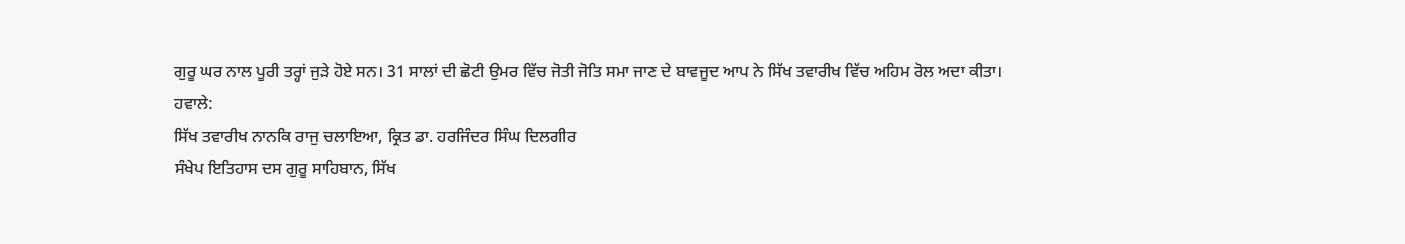ਗੁਰੂ ਘਰ ਨਾਲ ਪੂਰੀ ਤਰ੍ਹਾਂ ਜੁੜੇ ਹੋਏ ਸਨ। 31 ਸਾਲਾਂ ਦੀ ਛੋਟੀ ਉਮਰ ਵਿੱਚ ਜੋਤੀ ਜੋਤਿ ਸਮਾ ਜਾਣ ਦੇ ਬਾਵਜੂਦ ਆਪ ਨੇ ਸਿੱਖ ਤਵਾਰੀਖ ਵਿੱਚ ਅਹਿਮ ਰੋਲ ਅਦਾ ਕੀਤਾ।
ਹਵਾਲੇ:
ਸਿੱਖ ਤਵਾਰੀਖ ਨਾਨਕਿ ਰਾਜੁ ਚਲਾਇਆ, ਕ੍ਰਿਤ ਡਾ. ਹਰਜਿੰਦਰ ਸਿੰਘ ਦਿਲਗੀਰ
ਸੰਖੇਪ ਇਤਿਹਾਸ ਦਸ ਗੁਰੂ ਸਾਹਿਬਾਨ, ਸਿੱਖ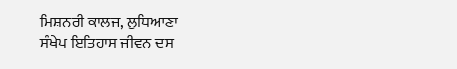ਮਿਸ਼ਨਰੀ ਕਾਲਜ, ਲੁਧਿਆਣਾ
ਸੰਖੇਪ ਇਤਿਹਾਸ ਜੀਵਨ ਦਸ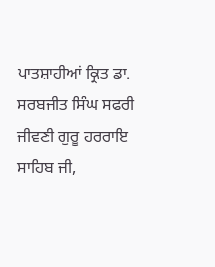ਪਾਤਸ਼ਾਹੀਆਂ ਕ੍ਰਿਤ ਡਾ. ਸਰਬਜੀਤ ਸਿੰਘ ਸਫਰੀ
ਜੀਵਣੀ ਗੁਰੂ ਹਰਰਾਇ ਸਾਹਿਬ ਜੀ,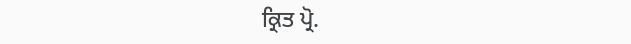ਕ੍ਰਿਤ ਪ੍ਰੋ.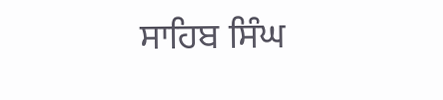ਸਾਹਿਬ ਸਿੰਘ